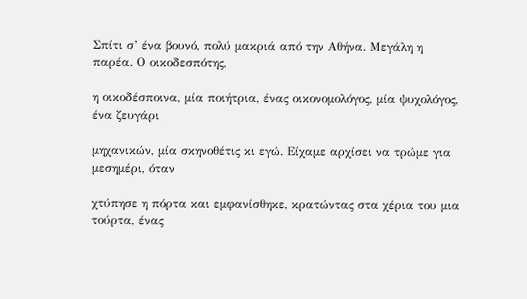Σπίτι σ’ ένα βουνό, πολύ μακριά από την Αθήνα. Μεγάλη η παρέα. Ο οικοδεσπότης,

η οικοδέσποινα, μία ποιήτρια, ένας οικονομολόγος, μία ψυχολόγος, ένα ζευγάρι

μηχανικών, μία σκηνοθέτις κι εγώ. Είχαμε αρχίσει να τρώμε για μεσημέρι, όταν

χτύπησε η πόρτα και εμφανίσθηκε, κρατώντας στα χέρια του μια τούρτα, ένας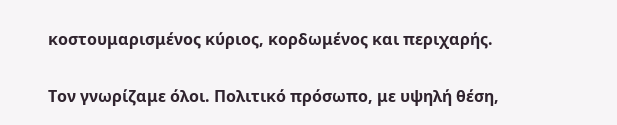κοστουμαρισμένος κύριος, κορδωμένος και περιχαρής.

Τον γνωρίζαμε όλοι. Πολιτικό πρόσωπο, με υψηλή θέση,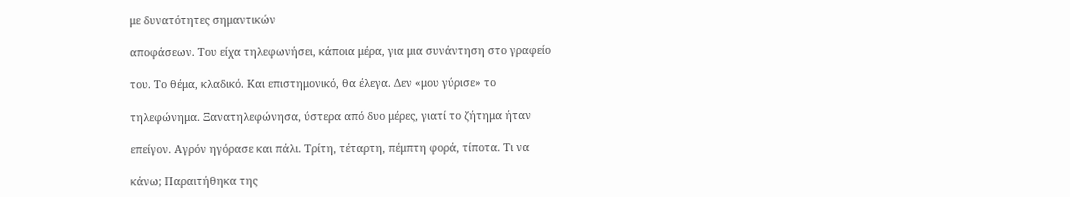με δυνατότητες σημαντικών

αποφάσεων. Του είχα τηλεφωνήσει, κάποια μέρα, για μια συνάντηση στο γραφείο

του. Το θέμα, κλαδικό. Και επιστημονικό, θα έλεγα. Δεν «μου γύρισε» το

τηλεφώνημα. Ξανατηλεφώνησα, ύστερα από δυο μέρες, γιατί το ζήτημα ήταν

επείγον. Αγρόν ηγόρασε και πάλι. Τρίτη, τέταρτη, πέμπτη φορά, τίποτα. Τι να

κάνω; Παραιτήθηκα της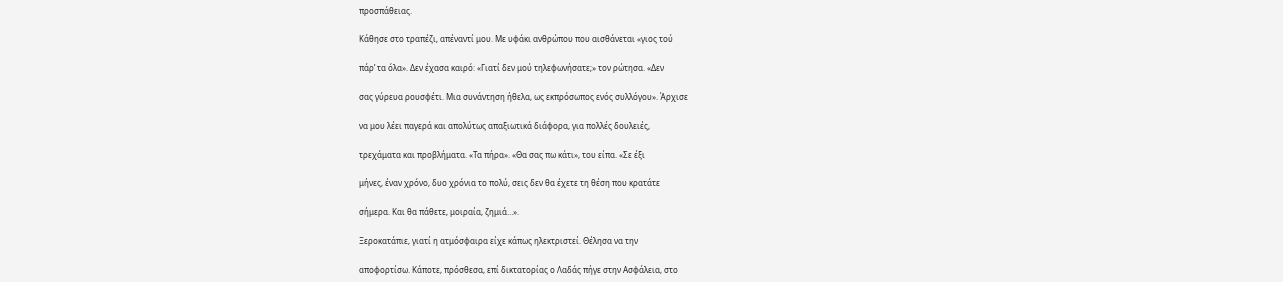προσπάθειας.

Κάθησε στο τραπέζι, απέναντί μου. Με υφάκι ανθρώπου που αισθάνεται «γιος τού

πάρ’ τα όλα». Δεν έχασα καιρό: «Γιατί δεν μού τηλεφωνήσατε;» τον ρώτησα. «Δεν

σας γύρευα ρουσφέτι. Μια συνάντηση ήθελα, ως εκπρόσωπος ενός συλλόγου». Άρχισε

να μου λέει παγερά και απολύτως απαξιωτικά διάφορα, για πολλές δουλειές,

τρεχάματα και προβλήματα. «Τα πήρα». «Θα σας πω κάτι», του είπα. «Σε έξι

μήνες, έναν χρόνο, δυο χρόνια το πολύ, σεις δεν θα έχετε τη θέση που κρατάτε

σήμερα. Και θα πάθετε, μοιραία, ζημιά…».

Ξεροκατάπιε, γιατί η ατμόσφαιρα είχε κάπως ηλεκτριστεί. Θέλησα να την

αποφορτίσω. Κάποτε, πρόσθεσα, επί δικτατορίας ο Λαδάς πήγε στην Ασφάλεια, στο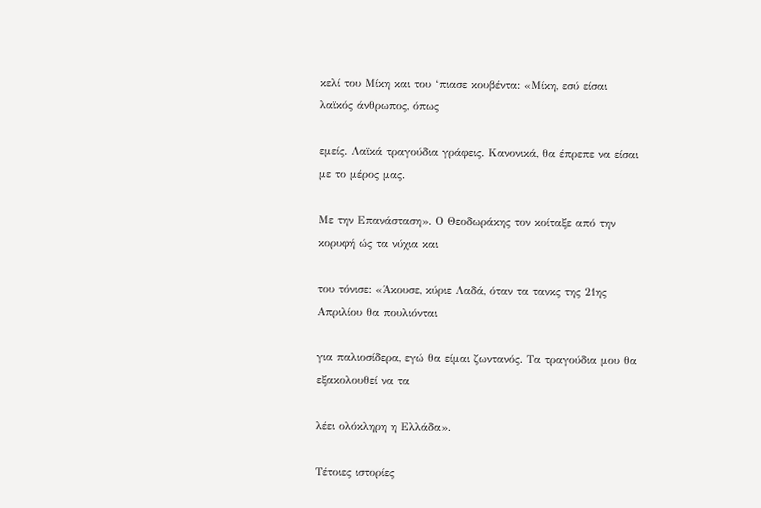κελί του Μίκη και του ‘πιασε κουβέντα: «Μίκη, εσύ είσαι λαϊκός άνθρωπος, όπως

εμείς. Λαϊκά τραγούδια γράφεις. Κανονικά, θα έπρεπε να είσαι με το μέρος μας.

Με την Επανάσταση». Ο Θεοδωράκης τον κοίταξε από την κορυφή ώς τα νύχια και

του τόνισε: «Άκουσε, κύριε Λαδά, όταν τα τανκς της 21ης Απριλίου θα πουλιόνται

για παλιοσίδερα, εγώ θα είμαι ζωντανός. Τα τραγούδια μου θα εξακολουθεί να τα

λέει ολόκληρη η Ελλάδα».

Τέτοιες ιστορίες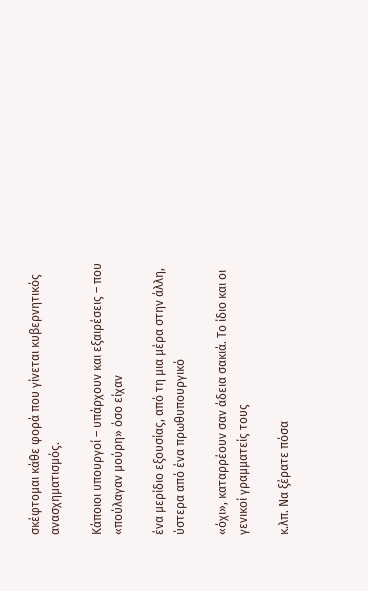σκέφτομαι κάθε φορά που γίνεται κυβερνητικός ανασχηματισμός.

Κάποιοι υπουργοί – υπάρχουν και εξαιρέσεις – που «πούλαγαν μούρη» όσο είχαν

ένα μερίδιο εξουσίας, από τη μια μέρα στην άλλη, ύστερα από ένα πρωθυπουργικό

«όχι», καταρρέουν σαν άδεια σακιά. Το ίδιο και οι γενικοί γραμματείς τους

κ.λπ. Να ξέρατε πόσα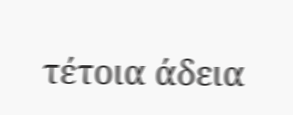τέτοια άδεια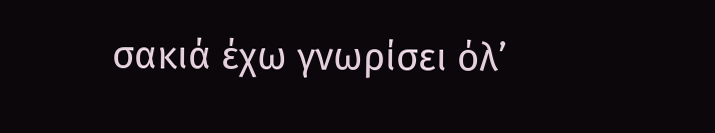σακιά έχω γνωρίσει όλ’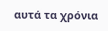αυτά τα χρόνια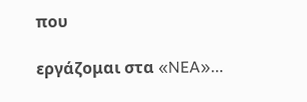που

εργάζομαι στα «NEA»…